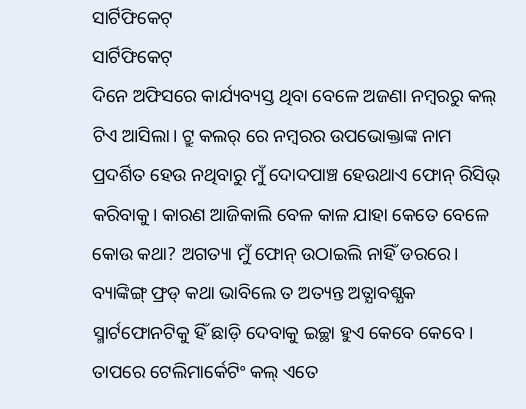ସାର୍ଟିଫିକେଟ୍
ସାର୍ଟିଫିକେଟ୍
ଦିନେ ଅଫିସରେ କାର୍ଯ୍ୟବ୍ୟସ୍ତ ଥିବା ବେଳେ ଅଜଣା ନମ୍ବରରୁ କଲ୍ ଟିଏ ଆସିଲା। ଟ୍ରୁ କଲର୍ ରେ ନମ୍ବରର ଉପଭୋକ୍ତାଙ୍କ ନାମ ପ୍ରଦର୍ଶିତ ହେଉ ନଥିବାରୁ ମୁଁ ଦୋଦପାଞ୍ଚ ହେଉଥାଏ ଫୋନ୍ ରିସିଭ୍ କରିବାକୁ। କାରଣ ଆଜିକାଲି ବେଳ କାଳ ଯାହା କେତେ ବେଳେ କୋଉ କଥା? ଅଗତ୍ୟା ମୁଁ ଫୋନ୍ ଉଠାଇଲି ନାହିଁ ଡରରେ। ବ୍ୟାଙ୍କିଙ୍ଗ୍ ଫ୍ରଡ୍ କଥା ଭାବିଲେ ତ ଅତ୍ୟନ୍ତ ଅତ୍ଯାବଶ୍ଯକ ସ୍ମାର୍ଟଫୋନଟିକୁ ହିଁ ଛାଡ଼ି ଦେବାକୁ ଇଚ୍ଛା ହୁଏ କେବେ କେବେ। ତାପରେ ଟେଲିମାର୍କେଟିଂ କଲ୍ ଏତେ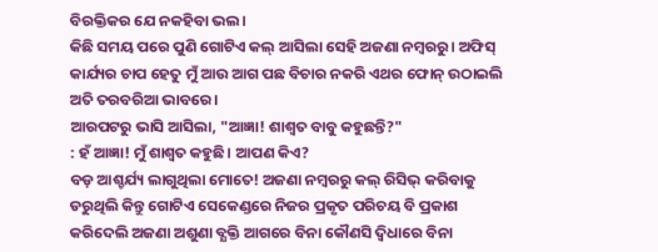ବିରକ୍ତିକର ଯେ ନକହିବା ଭଲ।
କିଛି ସମୟ ପରେ ପୁଣି ଗୋଟିଏ କଲ୍ ଆସିଲା ସେହି ଅଜଣା ନମ୍ବରରୁ। ଅଫିସ୍ କାର୍ଯ୍ୟର ଚାପ ହେତୁ ମୁଁ ଆଉ ଆଗ ପଛ ବିଚାର ନକରି ଏଥର ଫୋନ୍ ଉଠାଇଲି ଅତି ତରବରିଆ ଭାବରେ।
ଆରପଟରୁ ଭାସି ଆସିଲା, "ଆଜ୍ଞା! ଶାଶ୍ୱତ ବାବୁ କହୁଛନ୍ତି?"
: ହଁ ଆଜ୍ଞା! ମୁଁ ଶାଶ୍ୱତ କହୁଛି। ଆପଣ କିଏ?
ବଡ଼ ଆଶ୍ଚର୍ଯ୍ୟ ଲାଗୁଥିଲା ମୋତେ! ଅଜଣା ନମ୍ବରରୁ କଲ୍ ରିସିଭ୍ କରିବାକୁ ଡରୁଥିଲି କିନ୍ତୁ ଗୋଟିଏ ସେକେଣ୍ଡରେ ନିଜର ପ୍ରକୃତ ପରିଚୟ ବି ପ୍ରକାଶ କରିଦେଲି ଅଜଣା ଅଶୁଣା ବ୍ଯକ୍ତି ଆଗରେ ବିନା କୌଣସି ଦ୍ବିଧାରେ ବିନା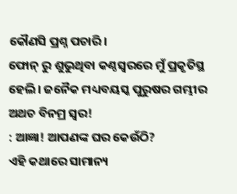କୌଣସି ପ୍ରଶ୍ନ ପଚାରି।
ଫୋନ୍ ରୁ ଶୁଭୁଥିବା କଣ୍ଠସ୍ବରରେ ମୁଁ ପ୍ରକୃତିସ୍ଥ ହେଲି। ଜନୈକ ମଧ୍ୟବୟସ୍କ ପୁରୁଷର ଗମ୍ଭୀର ଅଥଚ ବିନମ୍ର ସ୍ବର!
: ଆଜ୍ଞା! ଆପଣଙ୍କ ଘର କେଉଁଠି?
ଏହି କଥାରେ ସାମାନ୍ୟ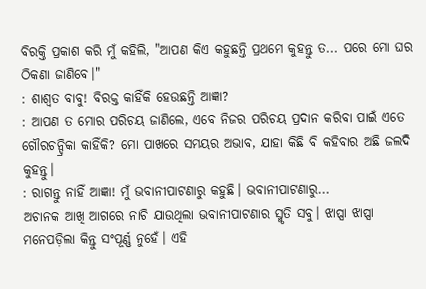ବିରକ୍ତି ପ୍ରକାଶ କରି ମୁଁ କହିଲି, "ଆପଣ କିଏ କହୁଛନ୍ତି ପ୍ରଥମେ କୁହନ୍ତୁ ତ... ପରେ ମୋ ଘର ଠିକଣା ଜାଣିବେ।"
: ଶାଶ୍ୱତ ବାବୁ! ବିରକ୍ତ କାହିଁକି ହେଉଛନ୍ତି ଆଜ୍ଞା?
: ଆପଣ ତ ମୋର ପରିଚୟ ଜାଣିଲେ, ଏବେ ନିଜର ପରିଚୟ ପ୍ରଦାନ କରିବା ପାଇଁ ଏତେ ଗୌରଚନ୍ଦ୍ରିକା କାହିଁକି? ମୋ ପାଖରେ ସମୟର ଅଭାବ, ଯାହା କିଛି ବି କହିବାର ଅଛି ଜଲଦି କୁହନ୍ତୁ।
: ରାଗନ୍ତୁ ନାହିଁ ଆଜ୍ଞା! ମୁଁ ଭବାନୀପାଟଣାରୁ କହୁଛି। ଭବାନୀପାଟଣାରୁ...
ଅଚାନକ ଆଖି ଆଗରେ ନାଚି ଯାଉଥିଲା ଭବାନୀପାଟଣାର ସ୍ମୃତି ସବୁ। ଝାପ୍ସା ଝାପ୍ସା ମନେପଡ଼ିଲା କିନ୍ତୁ ସଂପୂର୍ଣ୍ଣ ନୁହେଁ। ଏହି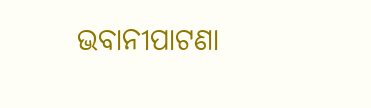ଭବାନୀପାଟଣା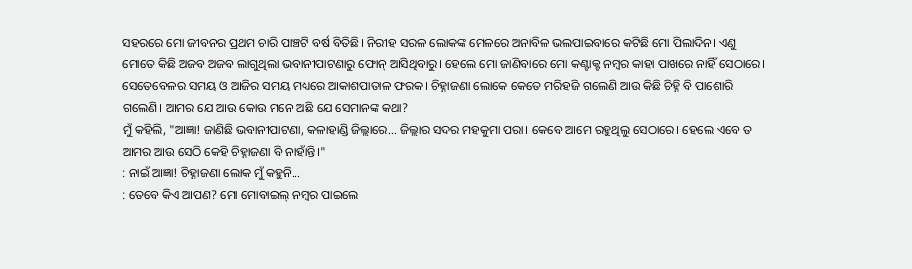ସହରରେ ମୋ ଜୀବନର ପ୍ରଥମ ଚାରି ପାଞ୍ଚଟି ବର୍ଷ ବିତିଛି। ନିରୀହ ସରଳ ଲୋକଙ୍କ ମେଳରେ ଅନାବିଳ ଭଲପାଇବାରେ କଟିଛି ମୋ ପିଲାଦିନ। ଏଣୁ ମୋତେ କିଛି ଅଜବ ଅଜବ ଲାଗୁଥିଲା ଭବାନୀପାଟଣାରୁ ଫୋନ୍ ଆସିଥିବାରୁ। ହେଲେ ମୋ ଜାଣିବାରେ ମୋ କଣ୍ଟାକ୍ଟ ନମ୍ବର କାହା ପାଖରେ ନାହିଁ ସେଠାରେ। ସେତେବେଳର ସମୟ ଓ ଆଜିର ସମୟ ମଧ୍ୟରେ ଆକାଶପାତାଳ ଫରକ। ଚିହ୍ନାଜଣା ଲୋକେ କେତେ ମରିହଜି ଗଲେଣି ଆଉ କିଛି ଚିହ୍ନି ବି ପାଶୋରି ଗଲେଣି। ଆମର ଯେ ଆଉ କୋଉ ମନେ ଅଛି ଯେ ସେମାନଙ୍କ କଥା?
ମୁଁ କହିଲି, "ଆଜ୍ଞା! ଜାଣିଛି ଭବାନୀପାଟଣା, କଳାହାଣ୍ଡି ଜିଲ୍ଲାରେ... ଜିଲ୍ଲାର ସଦର ମହକୁମା ପରା। କେବେ ଆମେ ରହୁଥିଲୁ ସେଠାରେ। ହେଲେ ଏବେ ତ ଆମର ଆଉ ସେଠି କେହି ଚିହ୍ନାଜଣା ବି ନାହାଁନ୍ତି।"
: ନାଇଁ ଆଜ୍ଞା! ଚିହ୍ନାଜଣା ଲୋକ ମୁଁ କହୁନି...
: ତେବେ କିଏ ଆପଣ? ମୋ ମୋବାଇଲ୍ ନମ୍ବର ପାଇଲେ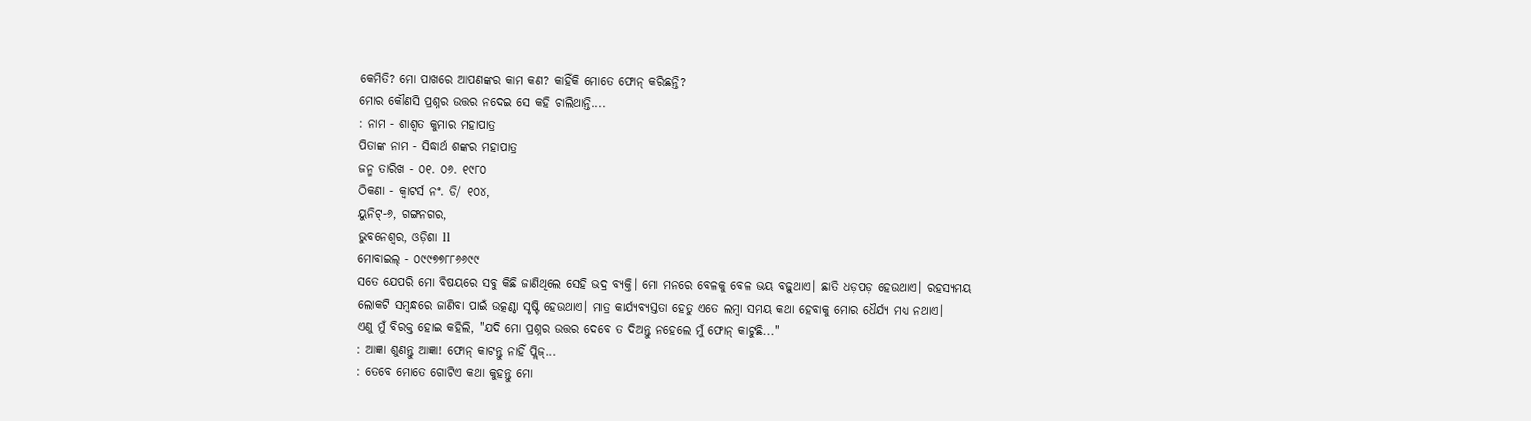କେମିତି? ମୋ ପାଖରେ ଆପଣଙ୍କର କାମ କଣ? କାହିଁକି ମୋତେ ଫୋନ୍ କରିଛନ୍ତି?
ମୋର କୌଣସି ପ୍ରଶ୍ନର ଉତ୍ତର ନଦେଇ ସେ କହି ଚାଲିଥାନ୍ତି....
: ନାମ - ଶାଶ୍ୱତ କୁମାର ମହାପାତ୍ର
ପିତାଙ୍କ ନାମ - ସିଦ୍ଧାର୍ଥ ଶଙ୍କର ମହାପାତ୍ର
ଜନ୍ମ ତାରିଖ - ୦୧. ୦୬. ୧୯୮୦
ଠିକଣା - କ୍ବାଟର୍ସ ନଂ. ଡି/ ୧୦୪,
ୟୁନିଟ୍-୬, ଗଙ୍ଗନଗର,
ଭୁବନେଶ୍ବର, ଓଡ଼ିଶା ll
ମୋବାଇଲ୍ - ୦୯୯୭୭୮୮୬୬୯୯
ସତେ ଯେପରି ମୋ ବିଷୟରେ ସବୁ କିଛି ଜାଣିଥିଲେ ସେହି ଭଦ୍ର ବ୍ଯକ୍ତି। ମୋ ମନରେ ବେଳକୁ ବେଳ ଭୟ ବଢ଼ୁଥାଏ। ଛାତି ଧଡ଼ପଡ଼ ହେଉଥାଏ। ରହସ୍ୟମୟ ଲୋକଟି ସମ୍ବନ୍ଧରେ ଜାଣିବା ପାଇଁ ଉତ୍କଣ୍ଠା ସୃଷ୍ଟି ହେଉଥାଏ। ମାତ୍ର କାର୍ଯ୍ୟବ୍ୟସ୍ତତା ହେତୁ ଏତେ ଲମ୍ବା ସମୟ କଥା ହେବାକୁ ମୋର ଧୈର୍ଯ୍ୟ ମଧ୍ୟ ନଥାଏ।
ଏଣୁ ମୁଁ ବିରକ୍ତ ହୋଇ କହିଲି, "ଯଦି ମୋ ପ୍ରଶ୍ନର ଉତ୍ତର ଦେବେ ତ ଦିଅନ୍ତୁ ନହେଲେ ମୁଁ ଫୋନ୍ କାଟୁଛି..."
: ଆଜ୍ଞା ଶୁଣନ୍ତୁ ଆଜ୍ଞା! ଫୋନ୍ କାଟନ୍ତୁ ନାହିଁ ପ୍ଲିଜ୍...
: ତେବେ ମୋତେ ଗୋଟିଏ କଥା କୁହନ୍ତୁ ମୋ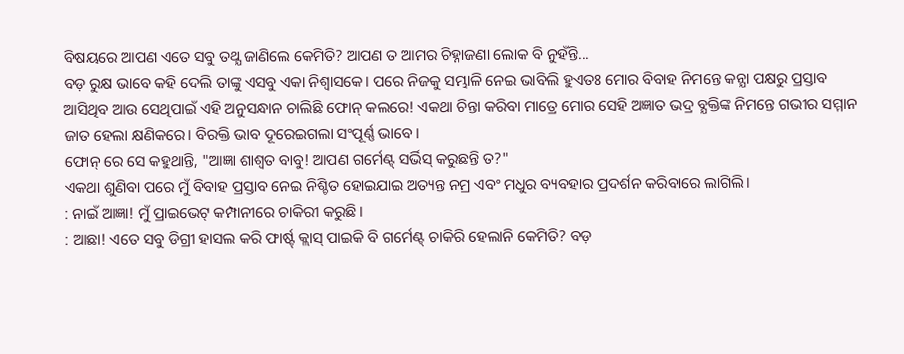ବିଷୟରେ ଆପଣ ଏତେ ସବୁ ତଥ୍ଯ ଜାଣିଲେ କେମିତି? ଆପଣ ତ ଆମର ଚିହ୍ନାଜଣା ଲୋକ ବି ନୁହଁନ୍ତି...
ବଡ଼ ରୁକ୍ଷ ଭାବେ କହି ଦେଲି ତାଙ୍କୁ ଏସବୁ ଏକା ନିଶ୍ଵାସକେ। ପରେ ନିଜକୁ ସମ୍ଭାଳି ନେଇ ଭାବିଲି ହୁଏତଃ ମୋର ବିବାହ ନିମନ୍ତେ କନ୍ଯା ପକ୍ଷରୁ ପ୍ରସ୍ତାବ ଆସିଥିବ ଆଉ ସେଥିପାଇଁ ଏହି ଅନୁସନ୍ଧାନ ଚାଲିଛି ଫୋନ୍ କଲରେ! ଏକଥା ଚିନ୍ତା କରିବା ମାତ୍ରେ ମୋର ସେହି ଅଜ୍ଞାତ ଭଦ୍ର ବ୍ଯକ୍ତିଙ୍କ ନିମନ୍ତେ ଗଭୀର ସମ୍ମାନ ଜାତ ହେଲା କ୍ଷଣିକରେ। ବିରକ୍ତି ଭାବ ଦୂରେଇଗଲା ସଂପୂର୍ଣ୍ଣ ଭାବେ।
ଫୋନ୍ ରେ ସେ କହୁଥାନ୍ତି, "ଆଜ୍ଞା ଶାଶ୍ୱତ ବାବୁ! ଆପଣ ଗର୍ମେଣ୍ଟ୍ ସର୍ଭିସ୍ କରୁଛନ୍ତି ତ?"
ଏକଥା ଶୁଣିବା ପରେ ମୁଁ ବିବାହ ପ୍ରସ୍ତାବ ନେଇ ନିଶ୍ଚିତ ହୋଇଯାଇ ଅତ୍ୟନ୍ତ ନମ୍ର ଏବଂ ମଧୁର ବ୍ୟବହାର ପ୍ରଦର୍ଶନ କରିବାରେ ଲାଗିଲି।
: ନାଇଁ ଆଜ୍ଞା! ମୁଁ ପ୍ରାଇଭେଟ୍ କମ୍ପାନୀରେ ଚାକିରୀ କରୁଛି।
: ଆଛା! ଏତେ ସବୁ ଡିଗ୍ରୀ ହାସଲ କରି ଫାର୍ଷ୍ଟ୍ କ୍ଲାସ୍ ପାଇକି ବି ଗର୍ମେଣ୍ଟ୍ ଚାକିରି ହେଲାନି କେମିତି? ବଡ଼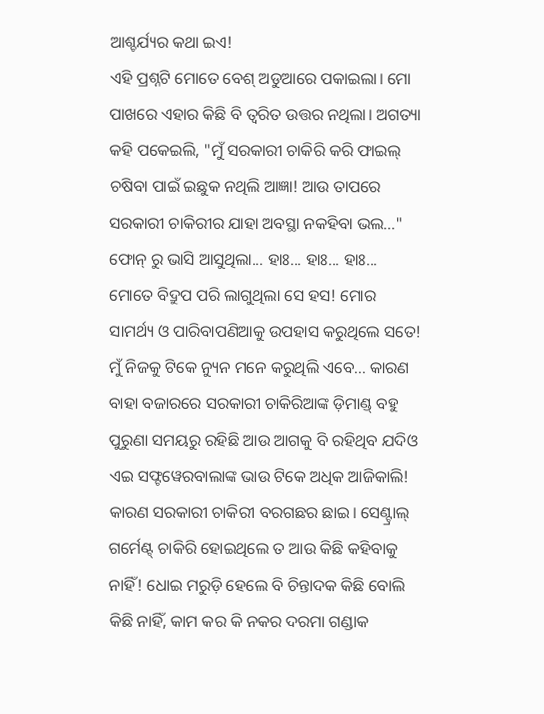ଆଶ୍ଚର୍ଯ୍ୟର କଥା ଇଏ!
ଏହି ପ୍ରଶ୍ନଟି ମୋତେ ବେଶ୍ ଅଡୁଆରେ ପକାଇଲା। ମୋ ପାଖରେ ଏହାର କିଛି ବି ତ୍ବରିତ ଉତ୍ତର ନଥିଲା। ଅଗତ୍ୟା କହି ପକେଇଲି, "ମୁଁ ସରକାରୀ ଚାକିରି କରି ଫାଇଲ୍ ଚଷିବା ପାଇଁ ଇଛୁକ ନଥିଲି ଆଜ୍ଞା! ଆଉ ତାପରେ ସରକାରୀ ଚାକିରୀର ଯାହା ଅବସ୍ଥା ନକହିବା ଭଲ..."
ଫୋନ୍ ରୁ ଭାସି ଆସୁଥିଲା... ହାଃ... ହାଃ... ହାଃ... ମୋତେ ବିଦ୍ରୁପ ପରି ଲାଗୁଥିଲା ସେ ହସ! ମୋର ସାମର୍ଥ୍ୟ ଓ ପାରିବାପଣିଆକୁ ଉପହାସ କରୁଥିଲେ ସତେ! ମୁଁ ନିଜକୁ ଟିକେ ନ୍ୟୁନ ମନେ କରୁଥିଲି ଏବେ... କାରଣ ବାହା ବଜାରରେ ସରକାରୀ ଚାକିରିଆଙ୍କ ଡ଼ିମାଣ୍ଡ୍ ବହୁ ପୁରୁଣା ସମୟରୁ ରହିଛି ଆଉ ଆଗକୁ ବି ରହିଥିବ ଯଦିଓ ଏଇ ସଫ୍ଟୱେରବାଲାଙ୍କ ଭାଉ ଟିକେ ଅଧିକ ଆଜିକାଲି! କାରଣ ସରକାରୀ ଚାକିରୀ ବରଗଛର ଛାଇ। ସେଣ୍ଟ୍ରାଲ୍ ଗର୍ମେଣ୍ଟ୍ ଚାକିରି ହୋଇଥିଲେ ତ ଆଉ କିଛି କହିବାକୁ ନାହିଁ! ଧୋଇ ମରୁଡ଼ି ହେଲେ ବି ଚିନ୍ତାଦକ କିଛି ବୋଲି କିଛି ନାହିଁ, କାମ କର କି ନକର ଦରମା ଗଣ୍ଡାକ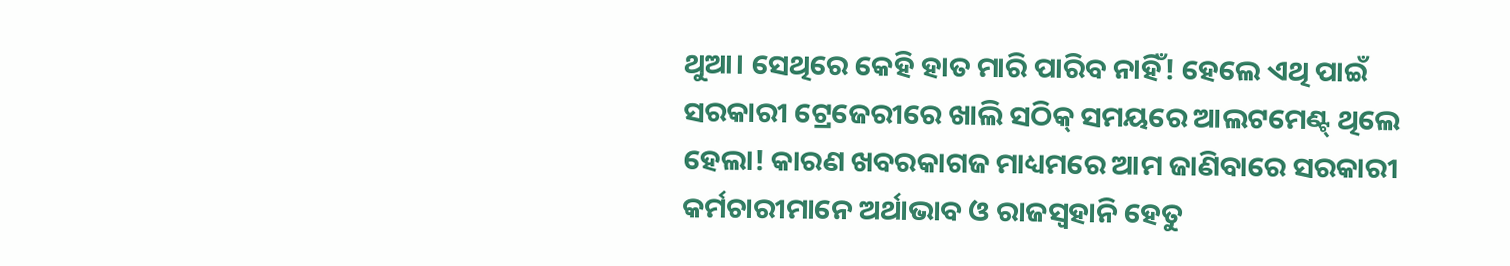ଥୁଆ। ସେଥିରେ କେହି ହାତ ମାରି ପାରିବ ନାହିଁ! ହେଲେ ଏଥି ପାଇଁ ସରକାରୀ ଟ୍ରେଜେରୀରେ ଖାଲି ସଠିକ୍ ସମୟରେ ଆଲଟମେଣ୍ଟ୍ ଥିଲେ ହେଲା! କାରଣ ଖବରକାଗଜ ମାଧ୍ୟମରେ ଆମ ଜାଣିବାରେ ସରକାରୀ କର୍ମଚାରୀମାନେ ଅର୍ଥାଭାବ ଓ ରାଜସ୍ବହାନି ହେତୁ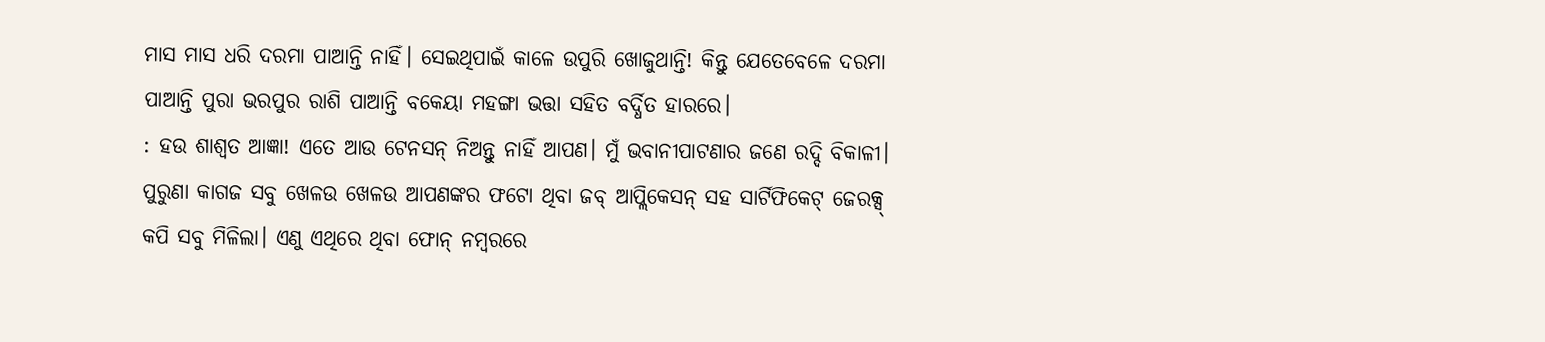ମାସ ମାସ ଧରି ଦରମା ପାଆନ୍ତି ନାହିଁ। ସେଇଥିପାଇଁ କାଳେ ଉପୁରି ଖୋଜୁଥାନ୍ତି! କିନ୍ତୁ ଯେତେବେଳେ ଦରମା ପାଆନ୍ତି ପୁରା ଭରପୁର ରାଶି ପାଆନ୍ତି ବକେୟା ମହଙ୍ଗା ଭତ୍ତା ସହିତ ବର୍ଦ୍ଧିତ ହାରରେ।
: ହଉ ଶାଶ୍ୱତ ଆଜ୍ଞା! ଏତେ ଆଉ ଟେନସନ୍ ନିଅନ୍ତୁ ନାହିଁ ଆପଣ। ମୁଁ ଭବାନୀପାଟଣାର ଜଣେ ରଦ୍ଦି ବିକାଳୀ। ପୁରୁଣା କାଗଜ ସବୁ ଖେଳଉ ଖେଳଉ ଆପଣଙ୍କର ଫଟୋ ଥିବା ଜବ୍ ଆପ୍ଲିକେସନ୍ ସହ ସାର୍ଟିଫିକେଟ୍ ଜେରକ୍ସ୍ କପି ସବୁ ମିଳିଲା। ଏଣୁ ଏଥିରେ ଥିବା ଫୋନ୍ ନମ୍ବରରେ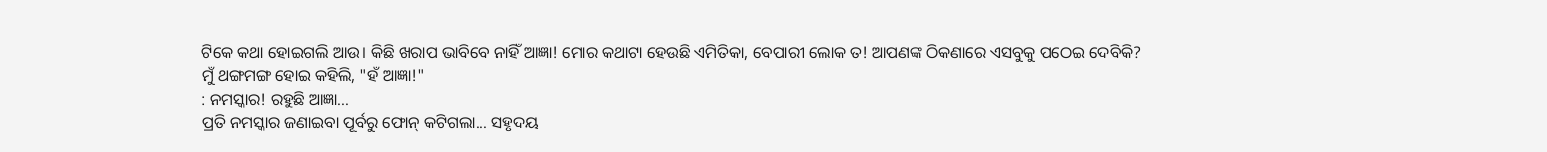ଟିକେ କଥା ହୋଇଗଲି ଆଉ। କିଛି ଖରାପ ଭାବିବେ ନାହିଁ ଆଜ୍ଞା! ମୋର କଥାଟା ହେଉଛି ଏମିତିକା, ବେପାରୀ ଲୋକ ତ! ଆପଣଙ୍କ ଠିକଣାରେ ଏସବୁକୁ ପଠେଇ ଦେବିକି?
ମୁଁ ଥଙ୍ଗମଙ୍ଗ ହୋଇ କହିଲି, "ହଁ ଆଜ୍ଞା!"
: ନମସ୍କାର! ରହୁଛି ଆଜ୍ଞା...
ପ୍ରତି ନମସ୍କାର ଜଣାଇବା ପୂର୍ବରୁ ଫୋନ୍ କଟିଗଲା... ସହୃଦୟ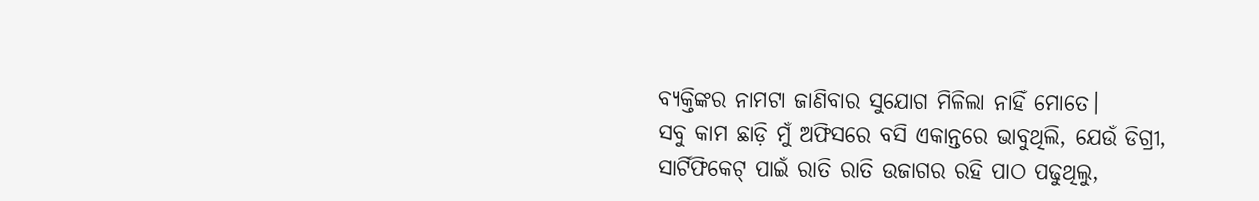ବ୍ୟକ୍ତିଙ୍କର ନାମଟା ଜାଣିବାର ସୁଯୋଗ ମିଳିଲା ନାହିଁ ମୋତେ।
ସବୁ କାମ ଛାଡ଼ି ମୁଁ ଅଫିସରେ ବସି ଏକାନ୍ତରେ ଭାବୁଥିଲି, ଯେଉଁ ଡିଗ୍ରୀ, ସାର୍ଟିଫିକେଟ୍ ପାଇଁ ରାତି ରାତି ଉଜାଗର ରହି ପାଠ ପଢୁଥିଲୁ,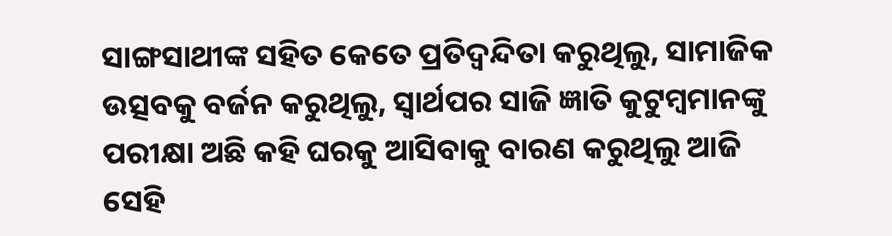ସାଙ୍ଗସାଥୀଙ୍କ ସହିତ କେତେ ପ୍ରତିଦ୍ୱନ୍ଦିତା କରୁଥିଲୁ, ସାମାଜିକ ଉତ୍ସବକୁ ବର୍ଜନ କରୁଥିଲୁ, ସ୍ବାର୍ଥପର ସାଜି ଜ୍ଞାତି କୁଟୁମ୍ବମାନଙ୍କୁ ପରୀକ୍ଷା ଅଛି କହି ଘରକୁ ଆସିବାକୁ ବାରଣ କରୁଥିଲୁ ଆଜି ସେହି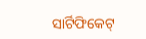ସାର୍ଟିଫିକେଟ୍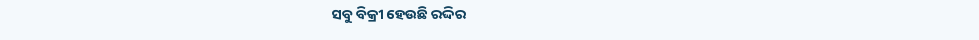ସବୁ ବିକ୍ରୀ ହେଉଛି ରଦ୍ଦିର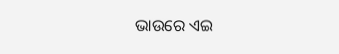ଭାଉରେ ଏଇ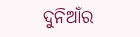ଦୁନିଆଁର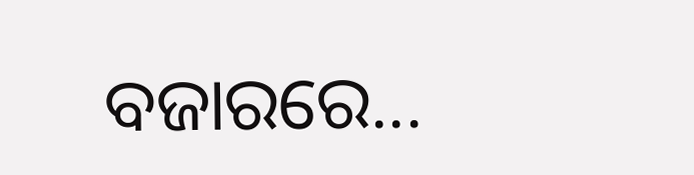ବଜାରରେ...